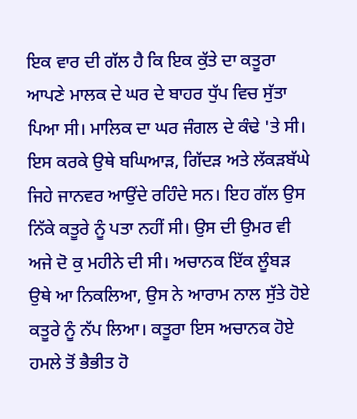ਇਕ ਵਾਰ ਦੀ ਗੱਲ ਹੈ ਕਿ ਇਕ ਕੁੱਤੇ ਦਾ ਕਤੂਰਾ ਆਪਣੇ ਮਾਲਕ ਦੇ ਘਰ ਦੇ ਬਾਹਰ ਧੁੱਪ ਵਿਚ ਸੁੱਤਾ ਪਿਆ ਸੀ। ਮਾਲਿਕ ਦਾ ਘਰ ਜੰਗਲ ਦੇ ਕੰਢੇ 'ਤੇ ਸੀ। ਇਸ ਕਰਕੇ ਉਥੇ ਬਘਿਆੜ, ਗਿੱਦੜ ਅਤੇ ਲੱਕੜਬੱਘੇ ਜਿਹੇ ਜਾਨਵਰ ਆਉਂਦੇ ਰਹਿੰਦੇ ਸਨ। ਇਹ ਗੱਲ ਉਸ ਨਿੱਕੇ ਕਤੂਰੇ ਨੂੰ ਪਤਾ ਨਹੀਂ ਸੀ। ਉਸ ਦੀ ਉਮਰ ਵੀ ਅਜੇ ਦੋ ਕੁ ਮਹੀਨੇ ਦੀ ਸੀ। ਅਚਾਨਕ ਇੱਕ ਲੂੰਬੜ ਉਥੇ ਆ ਨਿਕਲਿਆ, ਉਸ ਨੇ ਆਰਾਮ ਨਾਲ ਸੁੱਤੇ ਹੋਏ ਕਤੂਰੇ ਨੂੰ ਨੱਪ ਲਿਆ। ਕਤੂਰਾ ਇਸ ਅਚਾਨਕ ਹੋਏ ਹਮਲੇ ਤੋਂ ਭੈਭੀਤ ਹੋ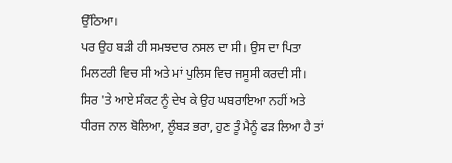ਉੱਠਿਆ।
ਪਰ ਉਹ ਬੜੀ ਹੀ ਸਮਝਦਾਰ ਨਸਲ ਦਾ ਸੀ। ਉਸ ਦਾ ਪਿਤਾ ਮਿਲਟਰੀ ਵਿਚ ਸੀ ਅਤੇ ਮਾਂ ਪੁਲਿਸ ਵਿਚ ਜਸੂਸੀ ਕਰਦੀ ਸੀ। ਸਿਰ 'ਤੇ ਆਏ ਸੰਕਟ ਨੂੰ ਦੇਖ ਕੇ ਉਹ ਘਬਰਾਇਆ ਨਹੀਂ ਅਤੇ ਧੀਰਜ ਨਾਲ ਬੋਲਿਆ, ਲੂੰਬੜ ਭਰਾ, ਹੁਣ ਤੂੰ ਮੈਨੂੰ ਫੜ ਲਿਆ ਹੈ ਤਾਂ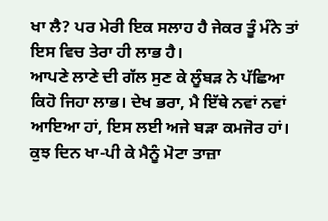ਖਾ ਲੈ? ਪਰ ਮੇਰੀ ਇਕ ਸਲਾਹ ਹੈ ਜੇਕਰ ਤੂੰ ਮੰਨੇ ਤਾਂ ਇਸ ਵਿਚ ਤੇਰਾ ਹੀ ਲਾਭ ਹੈ।
ਆਪਣੇ ਲਾਣੇ ਦੀ ਗੱਲ ਸੁਣ ਕੇ ਲੂੰਬੜ ਨੇ ਪੱਛਿਆ ਕਿਹੋ ਜਿਹਾ ਲਾਭ। ਦੇਖ ਭਰਾ, ਮੈ ਇੱਥੇ ਨਵਾਂ ਨਵਾਂ ਆਇਆ ਹਾਂ, ਇਸ ਲਈ ਅਜੇ ਬੜਾ ਕਮਜੋਰ ਹਾਂ। ਕੁਝ ਦਿਨ ਖਾ-ਪੀ ਕੇ ਮੈਨੂੰ ਮੋਟਾ ਤਾਜ਼ਾ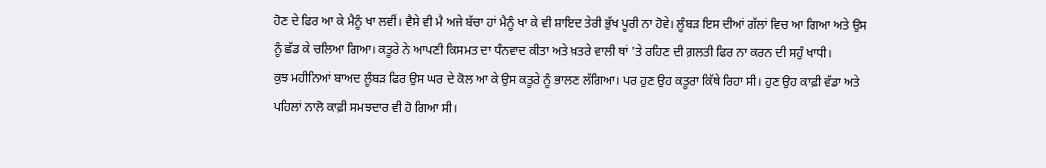ਹੋਣ ਦੇ ਫਿਰ ਆ ਕੇ ਮੈਨੂੰ ਖਾ ਲਵੀਂ। ਵੈਸੇ ਵੀ ਮੈ ਅਜੇ ਬੱਚਾ ਹਾਂ ਮੈਨੂੰ ਖਾ ਕੇ ਵੀ ਸ਼ਾਇਦ ਤੇਰੀ ਭੁੱਖ ਪੂਰੀ ਨਾ ਹੋਵੇ। ਲੂੰਬੜ ਇਸ ਦੀਆਂ ਗੱਲਾਂ ਵਿਚ ਆ ਗਿਆ ਅਤੇ ਉਸ ਨੂੰ ਛੱਡ ਕੇ ਚਲਿਆ ਗਿਆ। ਕਤੂਰੇ ਨੇ ਆਪਣੀ ਕਿਸਮਤ ਦਾ ਧੰਨਵਾਦ ਕੀਤਾ ਅਤੇ ਖ਼ਤਰੇ ਵਾਲੀ ਥਾਂ 'ਤੇ ਰਹਿਣ ਦੀ ਗ਼ਲਤੀ ਫਿਰ ਨਾ ਕਰਨ ਦੀ ਸਹੁੰ ਖਾਧੀ।
ਕੁਝ ਮਹੀਨਿਆਂ ਬਾਅਦ ਲੂੰਬੜ ਫਿਰ ਉਸ ਘਰ ਦੇ ਕੋਲ ਆ ਕੇ ਉਸ ਕਤੂਰੇ ਨੂੰ ਭਾਲਣ ਲੱਗਿਆ। ਪਰ ਹੁਣ ਉਹ ਕਤੂਰਾ ਕਿੱਥੇ ਰਿਹਾ ਸੀ। ਹੁਣ ਉਹ ਕਾਫ਼ੀ ਵੱਡਾ ਅਤੇ ਪਹਿਲਾਂ ਨਾਲੋ ਕਾਫ਼ੀ ਸਮਝਦਾਰ ਵੀ ਹੋ ਗਿਆ ਸੀ।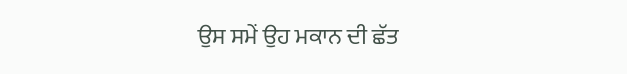ਉਸ ਸਮੇਂ ਉਹ ਮਕਾਨ ਦੀ ਛੱਤ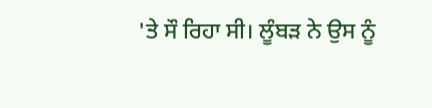'ਤੇ ਸੌ ਰਿਹਾ ਸੀ। ਲੂੰਬੜ ਨੇ ਉਸ ਨੂੰ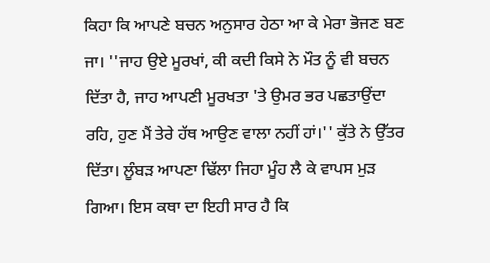ਕਿਹਾ ਕਿ ਆਪਣੇ ਬਚਨ ਅਨੁਸਾਰ ਹੇਠਾ ਆ ਕੇ ਮੇਰਾ ਭੋਜਣ ਬਣ ਜਾ। ''ਜਾਹ ਉਏ ਮੂਰਖਾਂ, ਕੀ ਕਦੀ ਕਿਸੇ ਨੇ ਮੌਤ ਨੂੰ ਵੀ ਬਚਨ ਦਿੱਤਾ ਹੈ, ਜਾਹ ਆਪਣੀ ਮੂਰਖਤਾ 'ਤੇ ਉਮਰ ਭਰ ਪਛਤਾਉਂਦਾ ਰਹਿ, ਹੁਣ ਮੈਂ ਤੇਰੇ ਹੱਥ ਆਉਣ ਵਾਲਾ ਨਹੀਂ ਹਾਂ।'' ਕੁੱਤੇ ਨੇ ਉੱਤਰ ਦਿੱਤਾ। ਲੂੰਬੜ ਆਪਣਾ ਢਿੱਲਾ ਜਿਹਾ ਮੂੰਹ ਲੈ ਕੇ ਵਾਪਸ ਮੁੜ ਗਿਆ। ਇਸ ਕਥਾ ਦਾ ਇਹੀ ਸਾਰ ਹੈ ਕਿ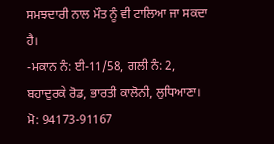ਸਮਝਦਾਰੀ ਨਾਲ ਮੌਤ ਨੂੰ ਵੀ ਟਾਲਿਆ ਜਾ ਸਕਦਾ ਹੈ।
-ਮਕਾਨ ਨੰ: ਈ-11/58, ਗਲੀ ਨੰ: 2, ਬਹਾਦੁਰਕੇ ਰੋਡ, ਭਾਰਤੀ ਕਾਲੋਨੀ, ਲੁਧਿਆਣਾ।
ਮੋ: 94173-91167